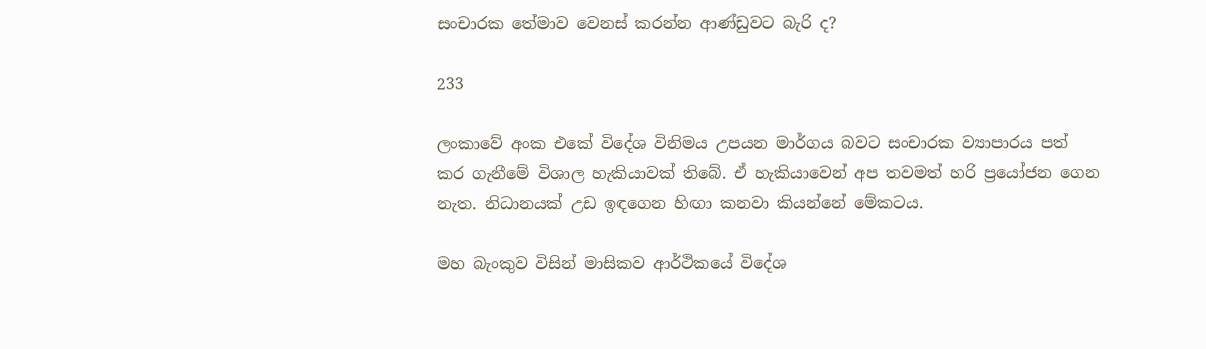සංචාරක තේමාව වෙනස් කරන්න ආණ්ඩුවට බැරි ද?

233

ලංකාවේ අංක එකේ විදේශ විනිමය උපයන මාර්ගය බවට සංචාරක ව්‍යාපාරය පත් කර ගැනීමේ විශාල හැකියාවක් තිබේ. ඒ හැකියාවෙන් අප තවමත් හරි ප්‍රයෝජන ගෙන නැත. නිධානයක් උඩ ඉඳගෙන හිඟා කනවා කියන්නේ මේකටය.

මහ බැංකුව විසින් මාසිකව ආර්ථිකයේ විදේශ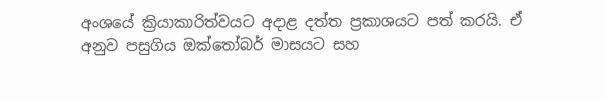අංශයේ ක්‍රියාකාරිත්වයට අදාළ දත්ත ප්‍රකාශයට පත් කරයි. ඒ අනුව පසුගිය ඔක්තෝබර් මාසයට සහ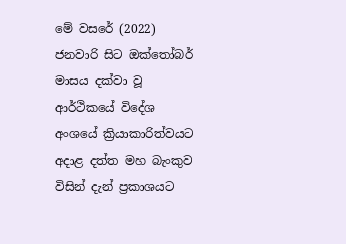මේ වසරේ (2022) ජනවාරි සිට ඔක්තෝබර් මාසය දක්වා වූ ආර්ථිකයේ විදේශ අංශයේ ක්‍රියාකාරිත්වයට අදාළ දත්ත මහ බැංකුව විසින් දැන් ප්‍රකාශයට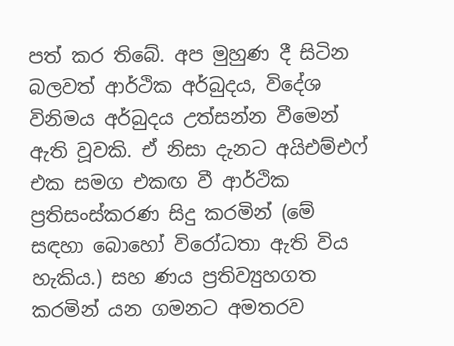පත් කර තිබේ. අප මුහුණ දී සිටින බලවත් ආර්ථික අර්බුදය, විදේශ විනිමය අර්බුදය උත්සන්න වීමෙන් ඇති වූවකි. ඒ නිසා දැනට අයිඑම්එෆ් එක සමග එකඟ වී ආර්ථික ප්‍රතිසංස්කරණ සිදු කරමින් (මේ සඳහා බොහෝ විරෝධතා ඇති විය හැකිය.) සහ ණය ප්‍රතිව්‍යුහගත කරමින් යන ගමනට අමතරව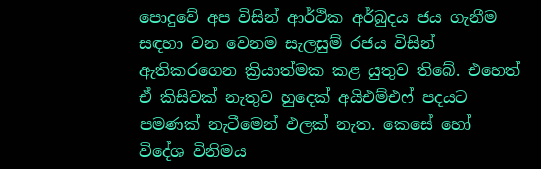පොදුවේ අප විසින් ආර්ථික අර්බුදය ජය ගැනීම සඳහා වන වෙනම සැලසුම් රජය විසින් ඇතිකරගෙන ක්‍රියාත්මක කළ යුතුව තිබේ. එහෙත් ඒ කිසිවක් නැතුව හුදෙක් අයිඑම්එෆ් පදයට පමණක් නැටීමෙන් ඵලක් නැත. කෙසේ හෝ විදේශ විනිමය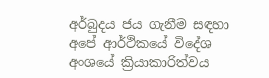අර්බුදය ජය ගැනීම සඳහා අපේ ආර්ථිකයේ විදේශ අංශයේ ක්‍රියාකාරිත්වය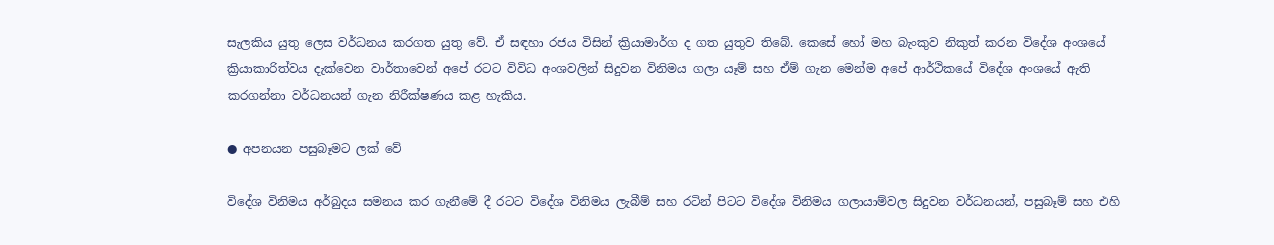සැලකිය යුතු ලෙස වර්ධනය කරගත යුතු වේ. ඒ සඳහා රජය විසින් ක්‍රියාමාර්ග ද ගත යුතුව තිබේ. කෙසේ හෝ මහ බැංකුව නිකුත් කරන විදේශ අංශයේ ක්‍රියාකාරිත්වය දැක්වෙන වාර්තාවෙන් අපේ රටට විවිධ අංශවලින් සිදුවන විනිමය ගලා යෑම් සහ ඒම් ගැන මෙන්ම අපේ ආර්ථිකයේ විදේශ අංශයේ ඇති කරගන්නා වර්ධනයන් ගැන නිරීක්ෂණය කළ හැකිය.

● අපනයන පසුබෑමට ලක් වේ

විදේශ විනිමය අර්බුදය සමනය කර ගැනීමේ දී රටට විදේශ විනිමය ලැබීම් සහ රටින් පිටට විදේශ විනිමය ගලායාම්වල සිදුවන වර්ධනයන්, පසුබෑම් සහ එහි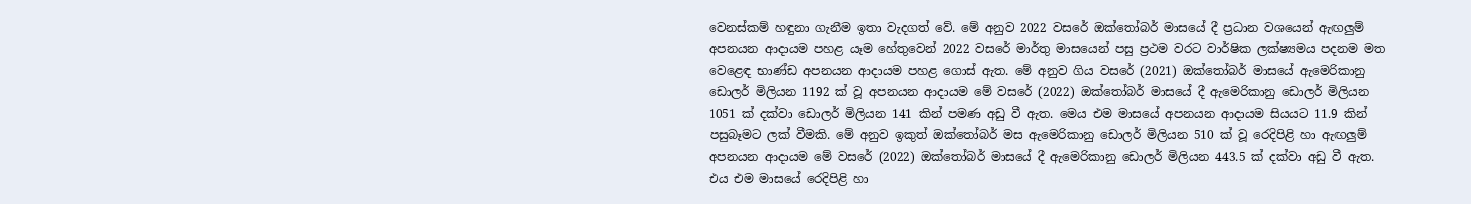වෙනස්කම් හඳුනා ගැනීම ඉතා වැදගත් වේ. මේ අනුව 2022 වසරේ ඔක්තෝබර් මාසයේ දී ප්‍රධාන වශයෙන් ඇඟලුම් අපනයන ආදායම පහළ යෑම හේතුවෙන් 2022 වසරේ මාර්තු මාසයෙන් පසු ප්‍රථම වරට වාර්ෂික ලක්ෂ්‍යමය පදනම මත වෙළෙඳ භාණ්ඩ අපනයන ආදායම පහළ ගොස් ඇත. මේ අනුව ගිය වසරේ (2021) ඔක්තෝබර් මාසයේ ඇමෙරිකානු ඩොලර් මිලියන 1192 ක් වූ අපනයන ආදායම මේ වසරේ (2022) ඔක්තෝබර් මාසයේ දී ඇමෙරිකානු ඩොලර් මිලියන 1051 ක් දක්වා ඩොලර් මිලියන 141 කින් පමණ අඩු වී ඇත. මෙය එම මාසයේ අපනයන ආදායම සියයට 11.9 කින් පසුබෑමට ලක් වීමකි. මේ අනුව ඉකුත් ඔක්තෝබර් මස ඇමෙරිකානු ඩොලර් මිලියන 510 ක් වූ රෙදිපිළි හා ඇඟලුම් අපනයන ආදායම මේ වසරේ (2022) ඔක්තෝබර් මාසයේ දී ඇමෙරිකානු ඩොලර් මිලියන 443.5 ක් දක්වා අඩු වී ඇත. එය එම මාසයේ රෙදිපිළි හා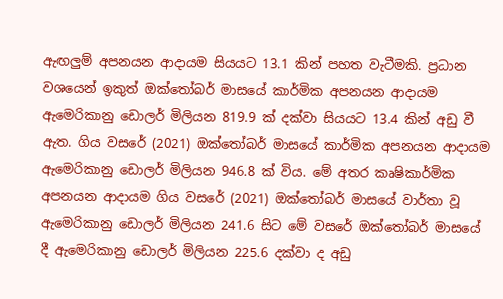ඇඟලුම් අපනයන ආදායම සියයට 13.1 කින් පහත වැටීමකි. ප්‍රධාන වශයෙන් ඉකුත් ඔක්තෝබර් මාසයේ කාර්මික අපනයන ආදායම ඇමෙරිකානු ඩොලර් මිලියන 819.9 ක් දක්වා සියයට 13.4 කින් අඩු වී ඇත. ගිය වසරේ (2021) ඔක්තෝබර් මාසයේ කාර්මික අපනයන ආදායම ඇමෙරිකානු ඩොලර් මිලියන 946.8 ක් විය. මේ අතර කෘෂිකාර්මික අපනයන ආදායම ගිය වසරේ (2021) ඔක්තෝබර් මාසයේ වාර්තා වූ ඇමෙරිකානු ඩොලර් මිලියන 241.6 සිට මේ වසරේ ඔක්තෝබර් මාසයේ දී ඇමෙරිකානු ඩොලර් මිලියන 225.6 දක්වා ද අඩු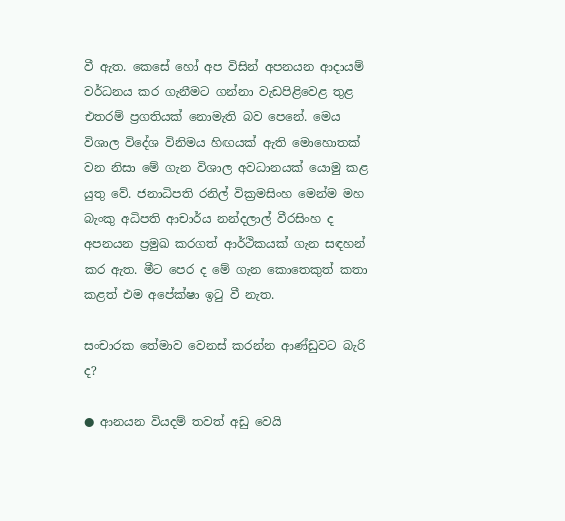වී ඇත. කෙසේ හෝ අප විසින් අපනයන ආදායම් වර්ධනය කර ගැනීමට ගන්නා වැඩපිළිවෙළ තුළ එතරම් ප්‍රගතියක් නොමැති බව පෙනේ. මෙය විශාල විදේශ විනිමය හිඟයක් ඇති මොහොතක් වන නිසා මේ ගැන විශාල අවධානයක් යොමු කළ යුතු වේ. ජනාධිපති රනිල් වික්‍රමසිංහ මෙන්ම මහ බැංකු අධිපති ආචාර්ය නන්දලාල් වීරසිංහ ද අපනයන ප්‍රමුඛ කරගත් ආර්ථිකයක් ගැන සඳහන් කර ඇත. මීට පෙර ද මේ ගැන කොතෙකුත් කතා කළත් එම අපේක්ෂා ඉටු වී නැත.

සංචාරක තේමාව වෙනස් කරන්න ආණ්ඩුවට බැරි ද?

● ආනයන වියදම් තවත් අඩු වෙයි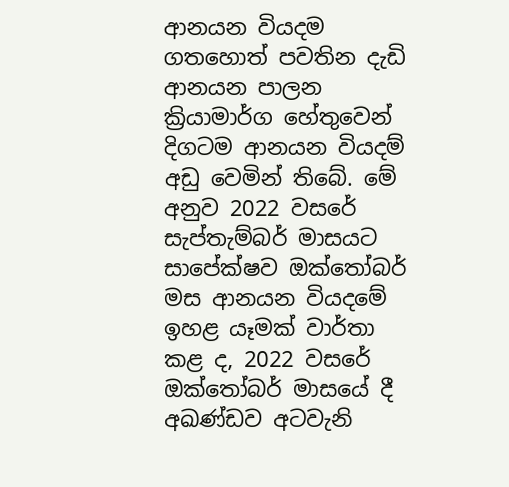ආනයන වියදම ගතහොත් පවතින දැඩි ආනයන පාලන ක්‍රියාමාර්ග හේතුවෙන් දිගටම ආනයන වියදම් අඩු වෙමින් තිබේ. මේ අනුව 2022 වසරේ සැප්තැම්බර් මාසයට සාපේක්ෂව ඔක්තෝබර් මස ආනයන වියදමේ ඉහළ යෑමක් වාර්තා කළ ද, 2022 වසරේ ඔක්තෝබර් මාසයේ දී අඛණ්ඩව අටවැනි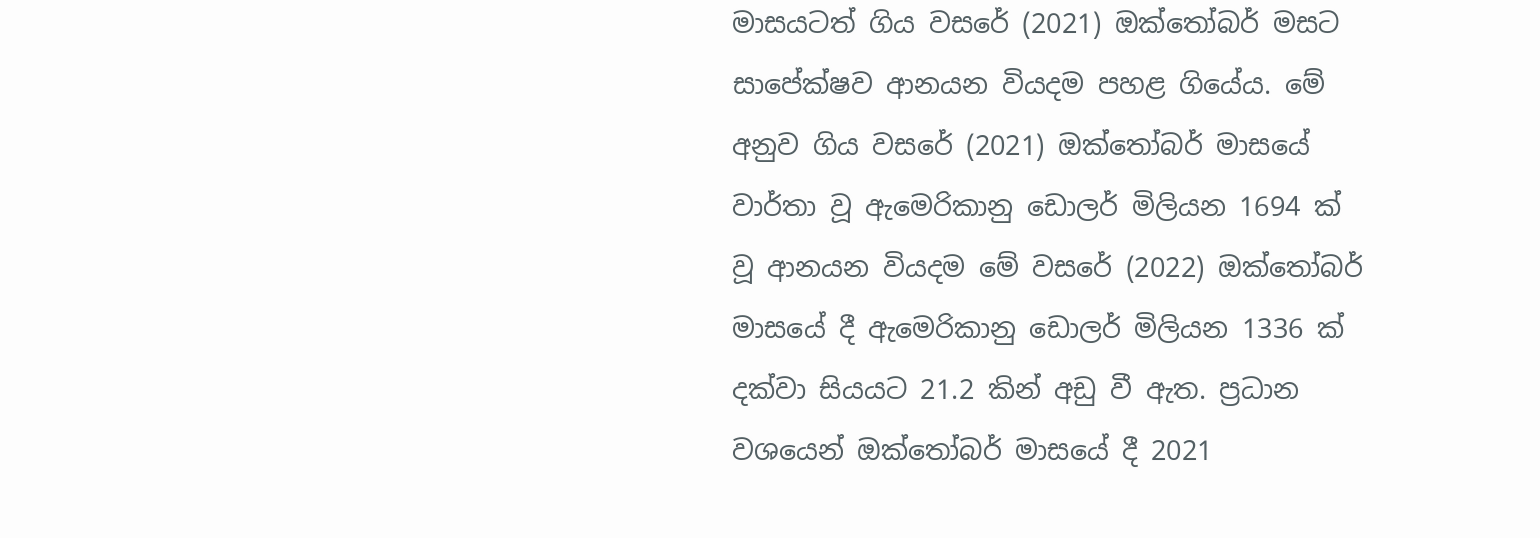මාසයටත් ගිය වසරේ (2021) ඔක්තෝබර් මසට සාපේක්ෂව ආනයන වියදම පහළ ගියේය. මේ අනුව ගිය වසරේ (2021) ඔක්තෝබර් මාසයේ වාර්තා වූ ඇමෙරිකානු ඩොලර් මිලියන 1694 ක් වූ ආනයන වියදම මේ වසරේ (2022) ඔක්තෝබර් මාසයේ දී ඇමෙරිකානු ඩොලර් මිලියන 1336 ක් දක්වා සියයට 21.2 කින් අඩු වී ඇත. ප්‍රධාන වශයෙන් ඔක්තෝබර් මාසයේ දී 2021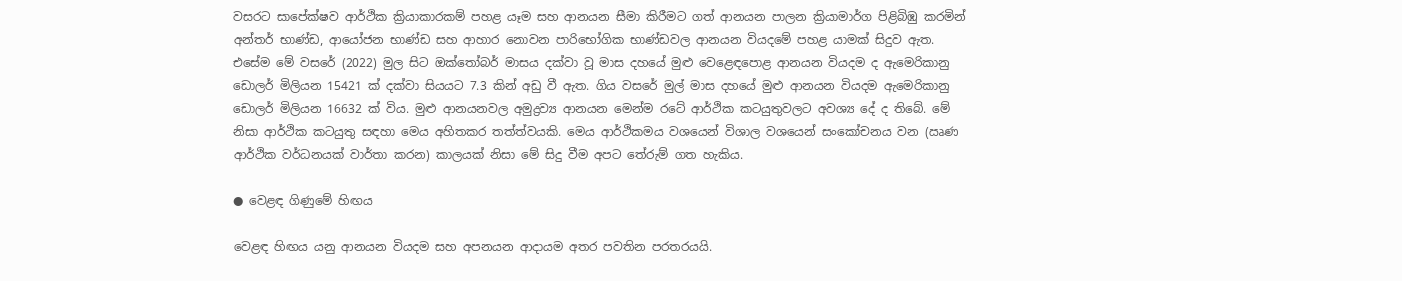වසරට සාපේක්ෂව ආර්ථික ක්‍රියාකාරකම් පහළ යෑම සහ ආනයන සීමා කිරීමට ගත් ආනයන පාලන ක්‍රියාමාර්ග පිළිබිඹු කරමින් අන්තර් භාණ්ඩ, ආයෝජන භාණ්ඩ සහ ආහාර නොවන පාරිභෝගික භාණ්ඩවල ආනයන වියදමේ පහළ යාමක් සිදුව ඇත. එසේම මේ වසරේ (2022) මුල සිට ඔක්තෝබර් මාසය දක්වා වූ මාස දහයේ මුළු වෙළෙඳපොළ ආනයන වියදම ද ඇමෙරිකානු ඩොලර් මිලියන 15421 ක් දක්වා සියයට 7.3 කින් අඩු වී ඇත. ගිය වසරේ මුල් මාස දහයේ මුළු ආනයන වියදම ඇමෙරිකානු ඩොලර් මිලියන 16632 ක් විය. මුළු ආනයනවල අමුද්‍රව්‍ය ආනයන මෙන්ම රටේ ආර්ථික කටයුතුවලට අවශ්‍ය දේ ද තිබේ. මේ නිසා ආර්ථික කටයුතු සඳහා මෙය අහිතකර තත්ත්වයකි. මෙය ආර්ථිකමය වශයෙන් විශාල වශයෙන් සංකෝචනය වන (ඍණ ආර්ථික වර්ධනයක් වාර්තා කරන) කාලයක් නිසා මේ සිදු වීම අපට තේරුම් ගත හැකිය.

● වෙළඳ ගිණුමේ හිඟය

වෙළඳ හිඟය යනු ආනයන වියදම සහ අපනයන ආදායම අතර පවතින පරතරයයි.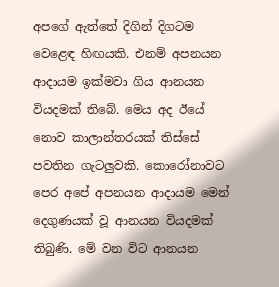අපගේ ඇත්තේ දිගින් දිගටම වෙළෙඳ හිඟයකි. එනම් අපනයන ආදායම ඉක්මවා ගිය ආනයන වියදමක් තිබේ. මෙය අද ඊයේ නොව කාලාන්තරයක් තිස්සේ පවතින ගැටලුවකි. කොරෝනාවට පෙර අපේ අපනයන ආදායම මෙන් දෙගුණයක් වූ ආනයන වියදමක් තිබුණි. මේ වන විට ආනයන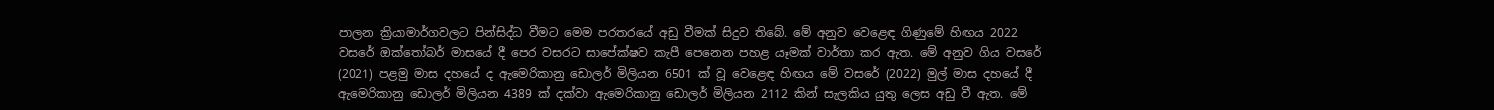පාලන ක්‍රියාමාර්ගවලට පින්සිද්ධ වීමට මෙම පරතරයේ අඩු වීමක් සිදුව තිබේ. මේ අනුව වෙළෙඳ ගිණුමේ හිඟය 2022 වසරේ ඔක්තෝබර් මාසයේ දී පෙර වසරට සාපේක්ෂව කැපී පෙනෙන පහළ යෑමක් වාර්තා කර ඇත. මේ අනුව ගිය වසරේ (2021) පළමු මාස දහයේ ද ඇමෙරිකානු ඩොලර් මිලියන 6501 ක් වූ වෙළෙඳ හිඟය මේ වසරේ (2022) මුල් මාස දහයේ දී ඇමෙරිකානු ඩොලර් මිලියන 4389 ක් දක්වා ඇමෙරිකානු ඩොලර් මිලියන 2112 කින් සැලකිය යුතු ලෙස අඩු වී ඇත. මේ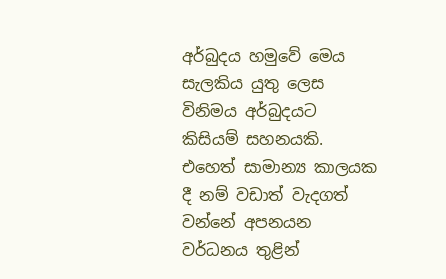අර්බුදය හමුවේ මෙය සැලකිය යුතු ලෙස විනිමය අර්බුදයට කිසියම් සහනයකි. එහෙත් සාමාන්‍ය කාලයක දී නම් වඩාත් වැදගත් වන්නේ අපනයන වර්ධනය තුළින්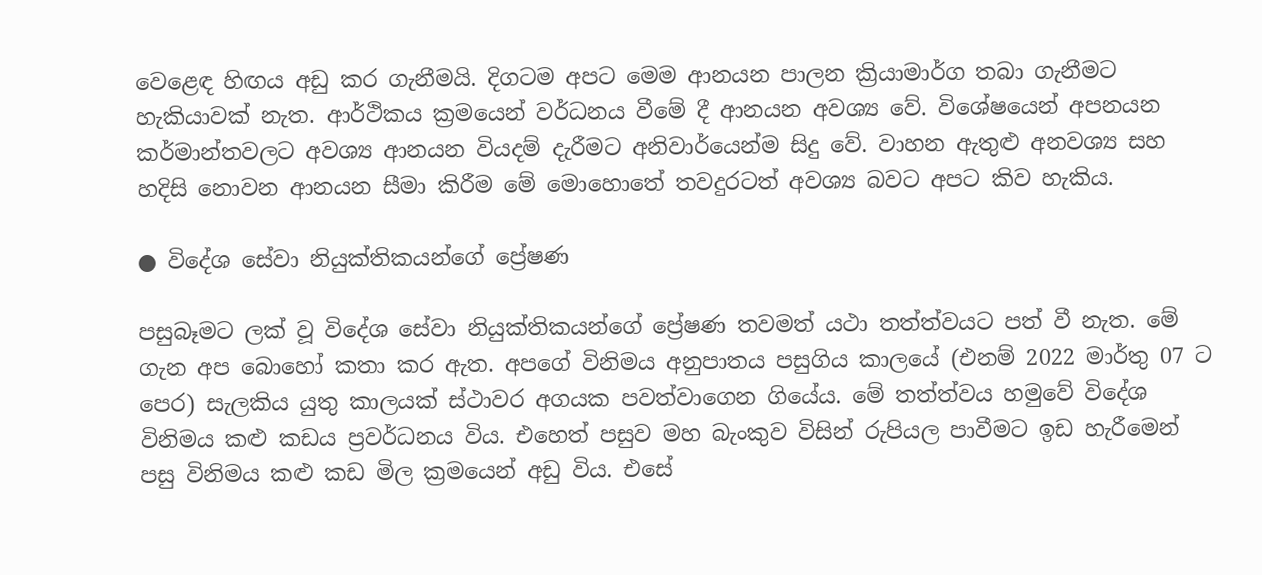වෙළෙඳ හිඟය අඩු කර ගැනීමයි. දිගටම අපට මෙම ආනයන පාලන ක්‍රියාමාර්ග තබා ගැනීමට හැකියාවක් නැත. ආර්ථිකය ක්‍රමයෙන් වර්ධනය වීමේ දී ආනයන අවශ්‍ය වේ. විශේෂයෙන් අපනයන කර්මාන්තවලට අවශ්‍ය ආනයන වියදම් දැරීමට අනිවාර්යෙන්ම සිදු වේ. වාහන ඇතුළු අනවශ්‍ය සහ හදිසි නොවන ආනයන සීමා කිරීම මේ මොහොතේ තවදුරටත් අවශ්‍ය බවට අපට කිව හැකිය.

● විදේශ සේවා නියුක්තිකයන්ගේ ප්‍රේෂණ

පසුබෑමට ලක් වූ විදේශ සේවා නියුක්තිකයන්ගේ ප්‍රේෂණ තවමත් යථා තත්ත්වයට පත් වී නැත. මේ ගැන අප බොහෝ කතා කර ඇත. අපගේ විනිමය අනුපාතය පසුගිය කාලයේ (එනම් 2022 මාර්තු 07 ට පෙර) සැලකිය යුතු කාලයක් ස්ථාවර අගයක පවත්වාගෙන ගියේය. මේ තත්ත්වය හමුවේ විදේශ විනිමය කළු කඩය ප්‍රවර්ධනය විය. එහෙත් පසුව මහ බැංකුව විසින් රුපියල පාවීමට ඉඩ හැරීමෙන් පසු විනිමය කළු කඩ මිල ක්‍රමයෙන් අඩු විය. එසේ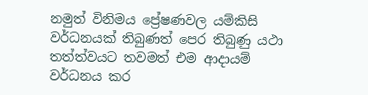නමුත් විනිමය ප්‍රේෂණවල යම්කිසි වර්ධනයක් තිබුණත් පෙර තිබුණු යථා තත්ත්වයට තවමත් එම ආදායම් වර්ධනය කර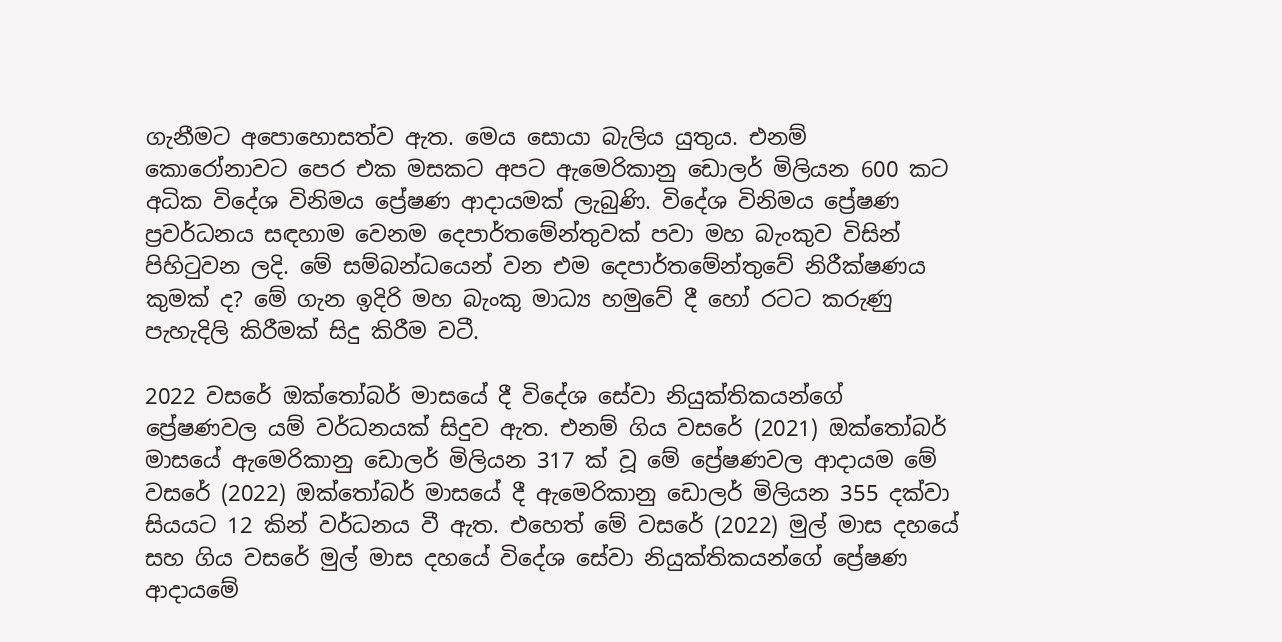ගැනීමට අපොහොසත්ව ඇත. මෙය සොයා බැලිය යුතුය. එනම් කොරෝනාවට පෙර එක මසකට අපට ඇමෙරිකානු ඩොලර් මිලියන 600 කට අධික විදේශ විනිමය ප්‍රේෂණ ආදායමක් ලැබුණි. විදේශ විනිමය ප්‍රේෂණ ප්‍රවර්ධනය සඳහාම වෙනම දෙපාර්තමේන්තුවක් පවා මහ බැංකුව විසින් පිහිටුවන ලදි. මේ සම්බන්ධයෙන් වන එම දෙපාර්තමේන්තුවේ නිරීක්ෂණය කුමක් ද? මේ ගැන ඉදිරි මහ බැංකු මාධ්‍ය හමුවේ දී හෝ රටට කරුණු පැහැදිලි කිරීමක් සිදු කිරීම වටී.

2022 වසරේ ඔක්තෝබර් මාසයේ දී විදේශ සේවා නියුක්තිකයන්ගේ ප්‍රේෂණවල යම් වර්ධනයක් සිදුව ඇත. එනම් ගිය වසරේ (2021) ඔක්තෝබර් මාසයේ ඇමෙරිකානු ඩොලර් මිලියන 317 ක් වූ මේ ප්‍රේෂණවල ආදායම මේ වසරේ (2022) ඔක්තෝබර් මාසයේ දී ඇමෙරිකානු ඩොලර් මිලියන 355 දක්වා සියයට 12 කින් වර්ධනය වී ඇත. එහෙත් මේ වසරේ (2022) මුල් මාස දහයේ සහ ගිය වසරේ මුල් මාස දහයේ විදේශ සේවා නියුක්තිකයන්ගේ ප්‍රේෂණ ආදායමේ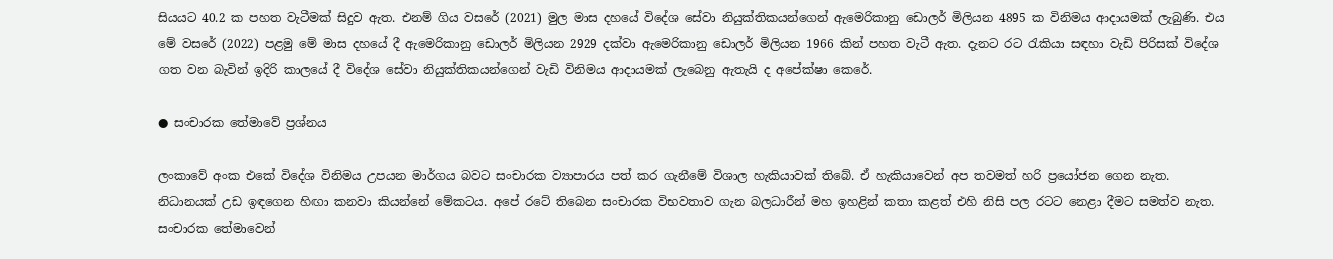සියයට 40.2 ක පහත වැටීමක් සිදුව ඇත. එනම් ගිය වසරේ (2021) මුල මාස දහයේ විදේශ සේවා නියුක්තිකයන්ගෙන් ඇමෙරිකානු ඩොලර් මිලියන 4895 ක විනිමය ආදායමක් ලැබුණි. එය මේ වසරේ (2022) පළමු මේ මාස දහයේ දී ඇමෙරිකානු ඩොලර් මිලියන 2929 දක්වා ඇමෙරිකානු ඩොලර් මිලියන 1966 කින් පහත වැටී ඇත. දැනට රට රැකියා සඳහා වැඩි පිරිසක් විදේශ ගත වන බැවින් ඉදිරි කාලයේ දී විදේශ සේවා නියුක්තිකයන්ගෙන් වැඩි විනිමය ආදායමක් ලැබෙනු ඇතැයි ද අපේක්ෂා කෙරේ.

● සංචාරක තේමාවේ ප්‍රශ්නය

ලංකාවේ අංක එකේ විදේශ විනිමය උපයන මාර්ගය බවට සංචාරක ව්‍යාපාරය පත් කර ගැනීමේ විශාල හැකියාවක් තිබේ. ඒ හැකියාවෙන් අප තවමත් හරි ප්‍රයෝජන ගෙන නැත. නිධානයක් උඩ ඉඳගෙන හිඟා කනවා කියන්නේ මේකටය. අපේ රටේ තිබෙන සංචාරක විභවතාව ගැන බලධාරීන් මහ ඉහළින් කතා කළත් එහි නිසි පල රටට නෙළා දීමට සමත්ව නැත. සංචාරක තේමාවෙන්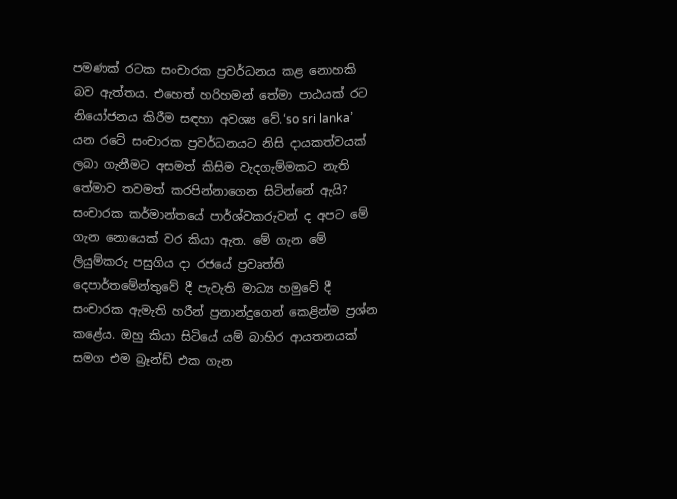පමණක් රටක සංචාරක ප්‍රවර්ධනය කළ නොහකි බව ඇත්තය. එහෙත් හරිහමන් තේමා පාඨයක් රට නියෝජනය කිරීම සඳහා අවශ්‍ය වේ.‘so sri lanka’ යන රටේ සංචාරක ප්‍රවර්ධනයට නිසි දායකත්වයක් ලබා ගැනීමට අසමත් කිසිම වැදගැම්මකට නැති තේමාව තවමත් කරපින්නාගෙන සිටින්නේ ඇයි? සංචාරක කර්මාන්තයේ පාර්ශ්වකරුවන් ද අපට මේ ගැන නොයෙක් වර කියා ඇත. මේ ගැන මේ ලියුම්කරු පසුගිය දා රජයේ ප්‍රවෘත්ති දෙපාර්තමේන්තුවේ දී පැවැති මාධ්‍ය හමුවේ දී සංචාරක ඇමැති හරීන් ප්‍රනාන්දුගෙන් කෙළින්ම ප්‍රශ්න කළේය. ඔහු කියා සිටියේ යම් බාහිර ආයතනයක් සමග එම බ්‍රෑන්ඩ් එක ගැන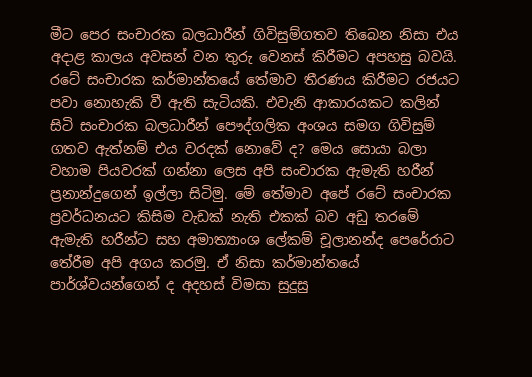මීට පෙර සංචාරක බලධාරීන් ගිවිසුම්ගතව තිබෙන නිසා එය අදාළ කාලය අවසන් වන තුරු වෙනස් කිරීමට අපහසු බවයි. රටේ සංචාරක කර්මාන්තයේ තේමාව තීරණය කිරීමට රජයට පවා නොහැකි වී ඇති සැටියකි. එවැනි ආකාරයකට කලින් සිටි සංචාරක බලධාරීන් පෞද්ගලික අංශය සමග ගිවිසුම් ගතව ඇත්නම් එය වරදක් නොවේ ද? මෙය සොයා බලා වහාම පියවරක් ගන්නා ලෙස අපි සංචාරක ඇමැති හරීන් ප්‍රනාන්දුගෙන් ඉල්ලා සිටිමු. මේ තේමාව අපේ රටේ සංචාරක ප්‍රවර්ධනයට කිසිම වැඩක් නැති එකක් බව අඩු තරමේ ඇමැති හරීන්ට සහ අමාත්‍යාංශ ලේකම් චූලානන්ද පෙරේරාට තේරීම අපි අගය කරමු. ඒ නිසා කර්මාන්තයේ පාර්ශ්වයන්ගෙන් ද අදහස් විමසා සුදුසු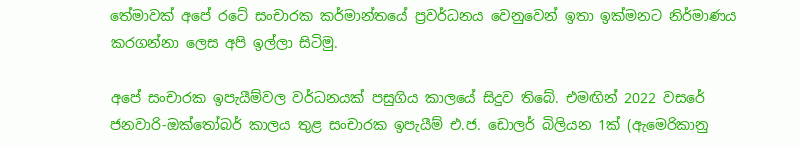තේමාවක් අපේ රටේ සංචාරක කර්මාන්තයේ ප්‍රවර්ධනය වෙනුවෙන් ඉතා ඉක්මනට නිර්මාණය කරගන්නා ලෙස අපි ඉල්ලා සිටිමු.

අපේ සංචාරක ඉපැයීම්වල වර්ධනයක් පසුගිය කාලයේ සිදුව තිබේ. එමඟින් 2022 වසරේ ජනවාරි-ඔක්තෝබර් කාලය තුළ සංචාරක ඉපැයීම් එ.ජ. ඩොලර් බිලියන 1ක් (ඇමෙරිකානු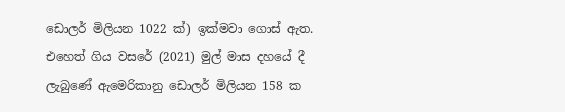ඩොලර් මිලියන 1022 ක්) ඉක්මවා ගොස් ඇත. එහෙත් ගිය වසරේ (2021) මුල් මාස දහයේ දී ලැබුණේ ඇමෙරිකානු ඩොලර් මිලියන 158 ක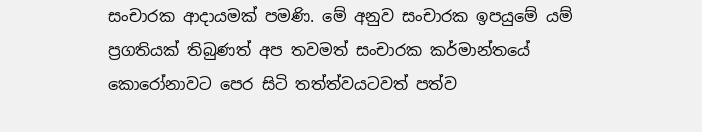සංචාරක ආදායමක් පමණි. මේ අනුව සංචාරක ඉපයුමේ යම් ප්‍රගතියක් තිබුණත් අප තවමත් සංචාරක කර්මාන්තයේ කොරෝනාවට පෙර සිටි තත්ත්වයටවත් පත්ව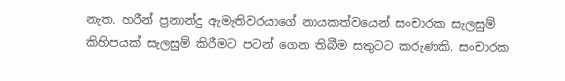නැත. හරීන් ප්‍රනාන්දු ඇමැතිවරයාගේ නායකත්වයෙන් සංචාරක සැලසුම් කිහිපයක් සැලසුම් කිරීමට පටන් ගෙන තිබීම සතුටට කරුණකි. සංචාරක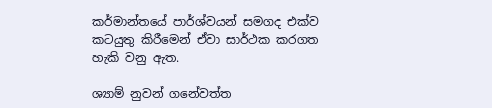කර්මාන්තයේ පාර්ශ්වයන් සමගද එක්ව කටයුතු කිරීමෙන් ඒවා සාර්ථක කරගත හැකි වනු ඇත.

ශ්‍යාම් නුවන් ගනේවත්ත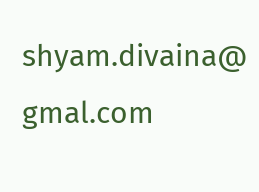shyam.divaina@ gmal.com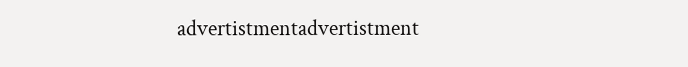advertistmentadvertistment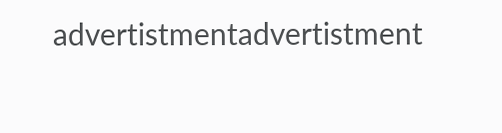advertistmentadvertistment